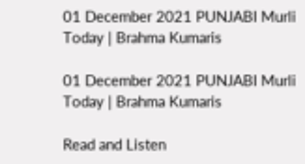01 December 2021 PUNJABI Murli Today | Brahma Kumaris

01 December 2021 PUNJABI Murli Today | Brahma Kumaris

Read and Listen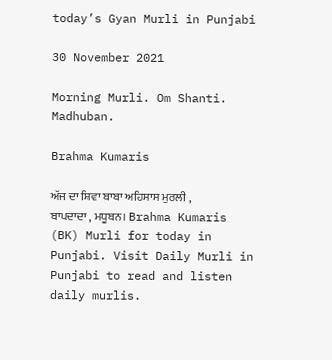today’s Gyan Murli in Punjabi

30 November 2021

Morning Murli. Om Shanti. Madhuban.

Brahma Kumaris

ਅੱਜ ਦਾ ਸ਼ਿਵਾ ਬਾਬਾ ਅਹਿਸਾਸ ਮੁਰਲੀ , ਬਾਪਦਾਦਾ , ਮਧੂਬਨ। Brahma Kumaris (BK) Murli for today in Punjabi. Visit Daily Murli in Punjabi to read and listen daily murlis.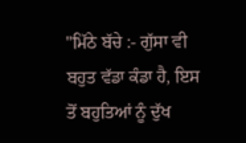"ਮਿੱਠੇ ਬੱਚੇ :- ਗੁੱਸਾ ਵੀ ਬਹੁਤ ਵੱਡਾ ਕੰਡਾ ਹੈ, ਇਸ ਤੋਂ ਬਹੁਤਿਆਂ ਨੂੰ ਦੁੱਖ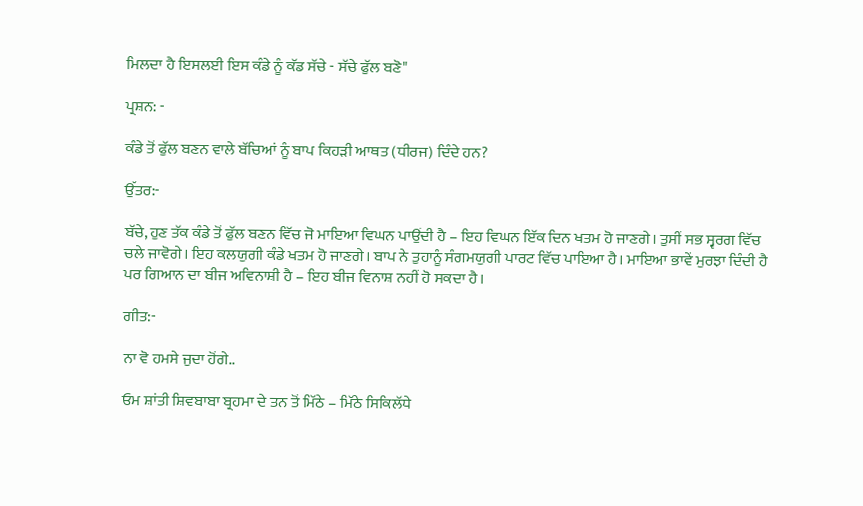ਮਿਲਦਾ ਹੈ ਇਸਲਈ ਇਸ ਕੰਡੇ ਨੂੰ ਕੱਡ ਸੱਚੇ - ਸੱਚੇ ਫੁੱਲ ਬਣੋ"

ਪ੍ਰਸ਼ਨ: -

ਕੰਡੇ ਤੋਂ ਫੁੱਲ ਬਣਨ ਵਾਲੇ ਬੱਚਿਆਂ ਨੂੰ ਬਾਪ ਕਿਹੜੀ ਆਥਤ (ਧੀਰਜ) ਦਿੰਦੇ ਹਨ?

ਉੱਤਰ:-

ਬੱਚੇ, ਹੁਣ ਤੱਕ ਕੰਡੇ ਤੋਂ ਫੁੱਲ ਬਣਨ ਵਿੱਚ ਜੋ ਮਾਇਆ ਵਿਘਨ ਪਾਉਂਦੀ ਹੈ – ਇਹ ਵਿਘਨ ਇੱਕ ਦਿਨ ਖਤਮ ਹੋ ਜਾਣਗੇ। ਤੁਸੀਂ ਸਭ ਸ੍ਵਰਗ ਵਿੱਚ ਚਲੇ ਜਾਵੋਗੇ। ਇਹ ਕਲਯੁਗੀ ਕੰਡੇ ਖਤਮ ਹੋ ਜਾਣਗੇ। ਬਾਪ ਨੇ ਤੁਹਾਨੂੰ ਸੰਗਮਯੁਗੀ ਪਾਰਟ ਵਿੱਚ ਪਾਇਆ ਹੈ। ਮਾਇਆ ਭਾਵੇਂ ਮੁਰਝਾ ਦਿੰਦੀ ਹੈ ਪਰ ਗਿਆਨ ਦਾ ਬੀਜ ਅਵਿਨਾਸ਼ੀ ਹੈ – ਇਹ ਬੀਜ ਵਿਨਾਸ਼ ਨਹੀਂ ਹੋ ਸਕਦਾ ਹੈ।

ਗੀਤ:-

ਨਾ ਵੋ ਹਮਸੇ ਜੁਦਾ ਹੋਂਗੇ..

ਓਮ ਸ਼ਾਂਤੀ ਸ਼ਿਵਬਾਬਾ ਬ੍ਰਹਮਾ ਦੇ ਤਨ ਤੋਂ ਮਿੱਠੇ – ਮਿੱਠੇ ਸਿਕਿਲੱਧੇ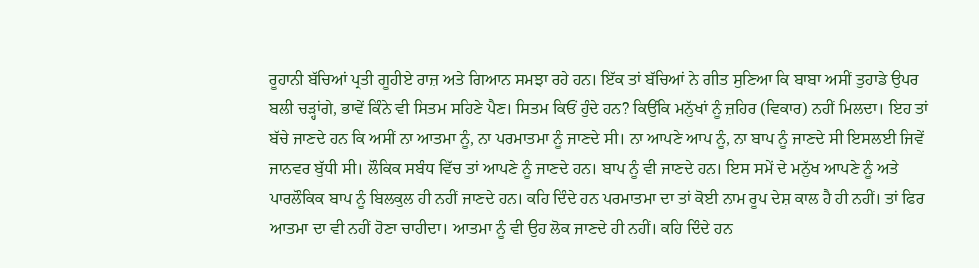ਰੂਹਾਨੀ ਬੱਚਿਆਂ ਪ੍ਰਤੀ ਗੂਹੀਏ ਰਾਜ਼ ਅਤੇ ਗਿਆਨ ਸਮਝਾ ਰਹੇ ਹਨ। ਇੱਕ ਤਾਂ ਬੱਚਿਆਂ ਨੇ ਗੀਤ ਸੁਣਿਆ ਕਿ ਬਾਬਾ ਅਸੀਂ ਤੁਹਾਡੇ ਉਪਰ ਬਲੀ ਚੜ੍ਹਾਂਗੇ, ਭਾਵੇਂ ਕਿੰਨੇ ਵੀ ਸਿਤਮ ਸਹਿਣੇ ਪੈਣ। ਸਿਤਮ ਕਿਓਂ ਹੁੰਦੇ ਹਨ? ਕਿਉਂਕਿ ਮਨੁੱਖਾਂ ਨੂੰ ਜ਼ਹਿਰ (ਵਿਕਾਰ) ਨਹੀਂ ਮਿਲਦਾ। ਇਹ ਤਾਂ ਬੱਚੇ ਜਾਣਦੇ ਹਨ ਕਿ ਅਸੀਂ ਨਾ ਆਤਮਾ ਨੂੰ, ਨਾ ਪਰਮਾਤਮਾ ਨੂੰ ਜਾਣਦੇ ਸੀ। ਨਾ ਆਪਣੇ ਆਪ ਨੂੰ, ਨਾ ਬਾਪ ਨੂੰ ਜਾਣਦੇ ਸੀ ਇਸਲਈ ਜਿਵੇਂ ਜਾਨਵਰ ਬੁੱਧੀ ਸੀ। ਲੌਕਿਕ ਸਬੰਧ ਵਿੱਚ ਤਾਂ ਆਪਣੇ ਨੂੰ ਜਾਣਦੇ ਹਨ। ਬਾਪ ਨੂੰ ਵੀ ਜਾਣਦੇ ਹਨ। ਇਸ ਸਮੇਂ ਦੇ ਮਨੁੱਖ ਆਪਣੇ ਨੂੰ ਅਤੇ ਪਾਰਲੌਕਿਕ ਬਾਪ ਨੂੰ ਬਿਲਕੁਲ ਹੀ ਨਹੀਂ ਜਾਣਦੇ ਹਨ। ਕਹਿ ਦਿੰਦੇ ਹਨ ਪਰਮਾਤਮਾ ਦਾ ਤਾਂ ਕੋਈ ਨਾਮ ਰੂਪ ਦੇਸ਼ ਕਾਲ ਹੈ ਹੀ ਨਹੀਂ। ਤਾਂ ਫਿਰ ਆਤਮਾ ਦਾ ਵੀ ਨਹੀਂ ਹੋਣਾ ਚਾਹੀਦਾ। ਆਤਮਾ ਨੂੰ ਵੀ ਉਹ ਲੋਕ ਜਾਣਦੇ ਹੀ ਨਹੀਂ। ਕਹਿ ਦਿੰਦੇ ਹਨ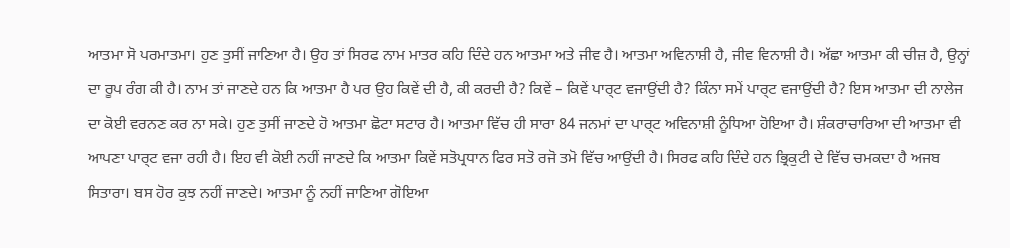ਆਤਮਾ ਸੋ ਪਰਮਾਤਮਾ। ਹੁਣ ਤੁਸੀਂ ਜਾਣਿਆ ਹੈ। ਉਹ ਤਾਂ ਸਿਰਫ ਨਾਮ ਮਾਤਰ ਕਹਿ ਦਿੰਦੇ ਹਨ ਆਤਮਾ ਅਤੇ ਜੀਵ ਹੈ। ਆਤਮਾ ਅਵਿਨਾਸ਼ੀ ਹੈ, ਜੀਵ ਵਿਨਾਸ਼ੀ ਹੈ। ਅੱਛਾ ਆਤਮਾ ਕੀ ਚੀਜ਼ ਹੈ, ਉਨ੍ਹਾਂ ਦਾ ਰੂਪ ਰੰਗ ਕੀ ਹੈ। ਨਾਮ ਤਾਂ ਜਾਣਦੇ ਹਨ ਕਿ ਆਤਮਾ ਹੈ ਪਰ ਉਹ ਕਿਵੇਂ ਦੀ ਹੈ, ਕੀ ਕਰਦੀ ਹੈ? ਕਿਵੇਂ – ਕਿਵੇਂ ਪਾਰ੍ਟ ਵਜਾਉਂਦੀ ਹੈ? ਕਿੰਨਾ ਸਮੇਂ ਪਾਰ੍ਟ ਵਜਾਉਂਦੀ ਹੈ? ਇਸ ਆਤਮਾ ਦੀ ਨਾਲੇਜ ਦਾ ਕੋਈ ਵਰਨਣ ਕਰ ਨਾ ਸਕੇ। ਹੁਣ ਤੁਸੀਂ ਜਾਣਦੇ ਹੋ ਆਤਮਾ ਛੋਟਾ ਸਟਾਰ ਹੈ। ਆਤਮਾ ਵਿੱਚ ਹੀ ਸਾਰਾ 84 ਜਨਮਾਂ ਦਾ ਪਾਰ੍ਟ ਅਵਿਨਾਸ਼ੀ ਨੂੰਧਿਆ ਹੋਇਆ ਹੈ। ਸ਼ੰਕਰਾਚਾਰਿਆ ਦੀ ਆਤਮਾ ਵੀ ਆਪਣਾ ਪਾਰ੍ਟ ਵਜਾ ਰਹੀ ਹੈ। ਇਹ ਵੀ ਕੋਈ ਨਹੀਂ ਜਾਣਦੇ ਕਿ ਆਤਮਾ ਕਿਵੇਂ ਸਤੋਪ੍ਰਧਾਨ ਫਿਰ ਸਤੋ ਰਜੋ ਤਮੋ ਵਿੱਚ ਆਉਂਦੀ ਹੈ। ਸਿਰਫ ਕਹਿ ਦਿੰਦੇ ਹਨ ਭ੍ਰਿਕੁਟੀ ਦੇ ਵਿੱਚ ਚਮਕਦਾ ਹੈ ਅਜਬ ਸਿਤਾਰਾ। ਬਸ ਹੋਰ ਕੁਝ ਨਹੀਂ ਜਾਣਦੇ। ਆਤਮਾ ਨੂੰ ਨਹੀਂ ਜਾਣਿਆ ਗੋਇਆ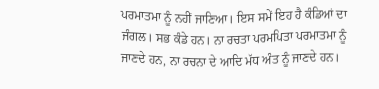ਪਰਮਾਤਮਾ ਨੂੰ ਨਹੀਂ ਜਾਣਿਆ। ਇਸ ਸਮੇਂ ਇਹ ਹੈ ਕੰਡਿਆਂ ਦਾ ਜੰਗਲ। ਸਭ ਕੰਡੇ ਹਨ। ਨਾ ਰਚਤਾ ਪਰਮਪਿਤਾ ਪਰਮਾਤਮਾ ਨੂੰ ਜਾਣਦੇ ਹਨ, ਨਾ ਰਚਨਾ ਦੇ ਆਦਿ ਮੱਧ ਅੰਤ ਨੂੰ ਜਾਣਦੇ ਹਨ।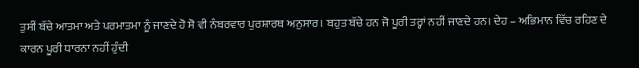ਤੁਸੀਂ ਬੱਚੇ ਆਤਮਾ ਅਤੇ ਪਰਮਾਤਮਾ ਨੂੰ ਜਾਣਦੇ ਹੋ ਸੋ ਵੀ ਨੰਬਰਵਾਰ ਪੁਰਸ਼ਾਰਥ ਅਨੁਸਾਰ। ਬਹੁਤ ਬੱਚੇ ਹਨ ਜੋ ਪੂਰੀ ਤਰ੍ਹਾਂ ਨਹੀਂ ਜਾਣਦੇ ਹਨ। ਦੇਹ – ਅਭਿਮਾਨ ਵਿੱਚ ਰਹਿਣ ਦੇ ਕਾਰਨ ਪੂਰੀ ਧਾਰਨਾ ਨਹੀਂ ਹੁੰਦੀ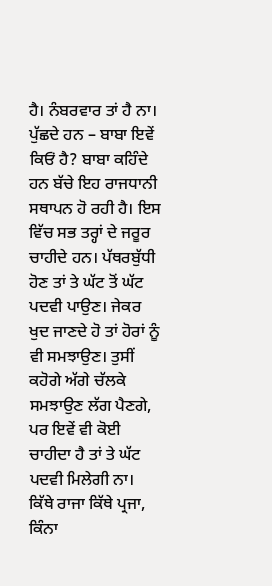ਹੈ। ਨੰਬਰਵਾਰ ਤਾਂ ਹੈ ਨਾ। ਪੁੱਛਦੇ ਹਨ – ਬਾਬਾ ਇਵੇਂ ਕਿਓਂ ਹੈ? ਬਾਬਾ ਕਹਿੰਦੇ ਹਨ ਬੱਚੇ ਇਹ ਰਾਜਧਾਨੀ ਸਥਾਪਨ ਹੋ ਰਹੀ ਹੈ। ਇਸ ਵਿੱਚ ਸਭ ਤਰ੍ਹਾਂ ਦੇ ਜਰੂਰ ਚਾਹੀਦੇ ਹਨ। ਪੱਥਰਬੁੱਧੀ ਹੋਣ ਤਾਂ ਤੇ ਘੱਟ ਤੋਂ ਘੱਟ ਪਦਵੀ ਪਾਉਣ। ਜੇਕਰ ਖੁਦ ਜਾਣਦੇ ਹੋ ਤਾਂ ਹੋਰਾਂ ਨੂੰ ਵੀ ਸਮਝਾਉਣ। ਤੁਸੀਂ ਕਹੋਗੇ ਅੱਗੇ ਚੱਲਕੇ ਸਮਝਾਉਣ ਲੱਗ ਪੈਣਗੇ, ਪਰ ਇਵੇਂ ਵੀ ਕੋਈ ਚਾਹੀਦਾ ਹੈ ਤਾਂ ਤੇ ਘੱਟ ਪਦਵੀ ਮਿਲੇਗੀ ਨਾ। ਕਿੱਥੇ ਰਾਜਾ ਕਿੱਥੇ ਪ੍ਰਜਾ, ਕਿੰਨਾ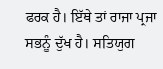ਫਰਕ ਹੈ। ਇੱਥੇ ਤਾਂ ਰਾਜਾ ਪ੍ਰਜਾ ਸਭਨੂੰ ਦੁੱਖ ਹੈ। ਸਤਿਯੁਗ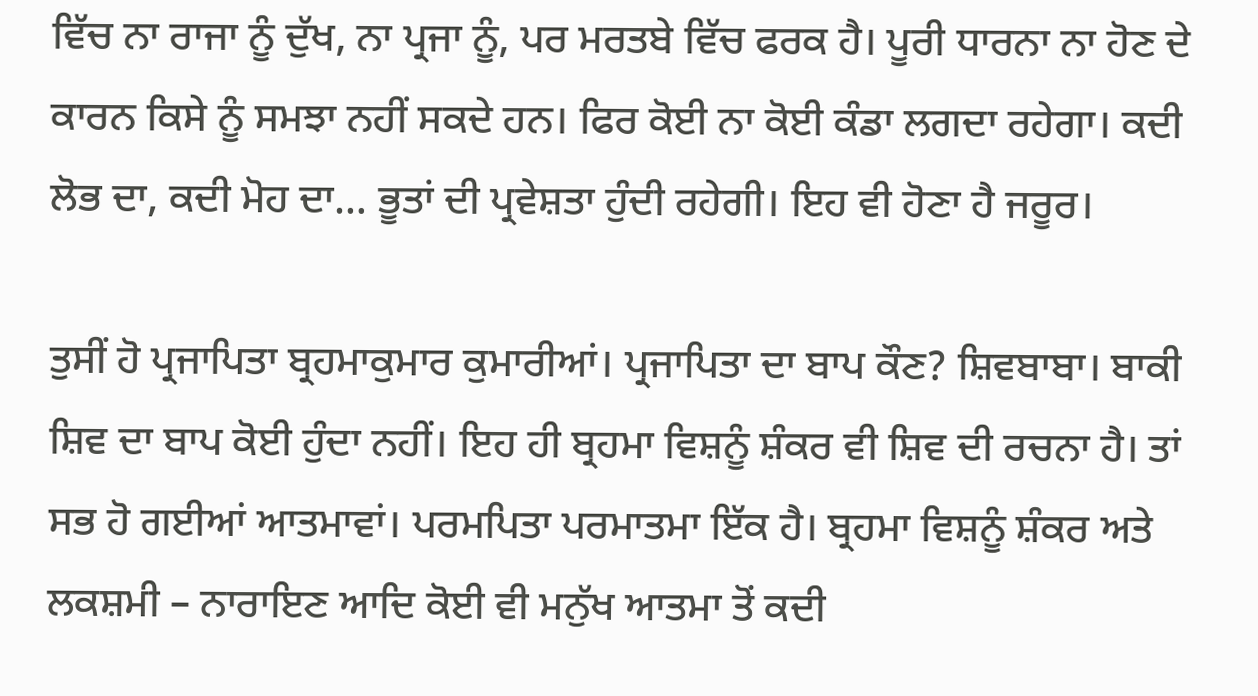ਵਿੱਚ ਨਾ ਰਾਜਾ ਨੂੰ ਦੁੱਖ, ਨਾ ਪ੍ਰਜਾ ਨੂੰ, ਪਰ ਮਰਤਬੇ ਵਿੱਚ ਫਰਕ ਹੈ। ਪੂਰੀ ਧਾਰਨਾ ਨਾ ਹੋਣ ਦੇ ਕਾਰਨ ਕਿਸੇ ਨੂੰ ਸਮਝਾ ਨਹੀਂ ਸਕਦੇ ਹਨ। ਫਿਰ ਕੋਈ ਨਾ ਕੋਈ ਕੰਡਾ ਲਗਦਾ ਰਹੇਗਾ। ਕਦੀ ਲੋਭ ਦਾ, ਕਦੀ ਮੋਹ ਦਾ… ਭੂਤਾਂ ਦੀ ਪ੍ਰਵੇਸ਼ਤਾ ਹੁੰਦੀ ਰਹੇਗੀ। ਇਹ ਵੀ ਹੋਣਾ ਹੈ ਜਰੂਰ।

ਤੁਸੀਂ ਹੋ ਪ੍ਰਜਾਪਿਤਾ ਬ੍ਰਹਮਾਕੁਮਾਰ ਕੁਮਾਰੀਆਂ। ਪ੍ਰਜਾਪਿਤਾ ਦਾ ਬਾਪ ਕੌਣ? ਸ਼ਿਵਬਾਬਾ। ਬਾਕੀ ਸ਼ਿਵ ਦਾ ਬਾਪ ਕੋਈ ਹੁੰਦਾ ਨਹੀਂ। ਇਹ ਹੀ ਬ੍ਰਹਮਾ ਵਿਸ਼ਨੂੰ ਸ਼ੰਕਰ ਵੀ ਸ਼ਿਵ ਦੀ ਰਚਨਾ ਹੈ। ਤਾਂ ਸਭ ਹੋ ਗਈਆਂ ਆਤਮਾਵਾਂ। ਪਰਮਪਿਤਾ ਪਰਮਾਤਮਾ ਇੱਕ ਹੈ। ਬ੍ਰਹਮਾ ਵਿਸ਼ਨੂੰ ਸ਼ੰਕਰ ਅਤੇ ਲਕਸ਼ਮੀ – ਨਾਰਾਇਣ ਆਦਿ ਕੋਈ ਵੀ ਮਨੁੱਖ ਆਤਮਾ ਤੋਂ ਕਦੀ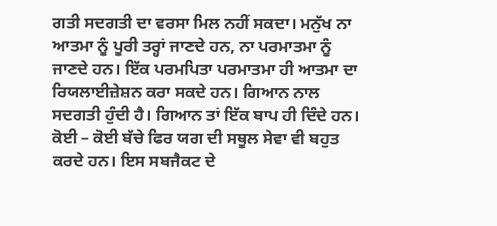ਗਤੀ ਸਦਗਤੀ ਦਾ ਵਰਸਾ ਮਿਲ ਨਹੀਂ ਸਕਦਾ। ਮਨੁੱਖ ਨਾ ਆਤਮਾ ਨੂੰ ਪੂਰੀ ਤਰ੍ਹਾਂ ਜਾਣਦੇ ਹਨ, ਨਾ ਪਰਮਾਤਮਾ ਨੂੰ ਜਾਣਦੇ ਹਨ। ਇੱਕ ਪਰਮਪਿਤਾ ਪਰਮਾਤਮਾ ਹੀ ਆਤਮਾ ਦਾ ਰਿਯਲਾਈਜ਼ੇਸ਼ਨ ਕਰਾ ਸਕਦੇ ਹਨ। ਗਿਆਨ ਨਾਲ ਸਦਗਤੀ ਹੁੰਦੀ ਹੈ। ਗਿਆਨ ਤਾਂ ਇੱਕ ਬਾਪ ਹੀ ਦਿੰਦੇ ਹਨ। ਕੋਈ – ਕੋਈ ਬੱਚੇ ਫਿਰ ਯਗ ਦੀ ਸਥੂਲ ਸੇਵਾ ਵੀ ਬਹੁਤ ਕਰਦੇ ਹਨ। ਇਸ ਸਬਜੈਕਟ ਦੇ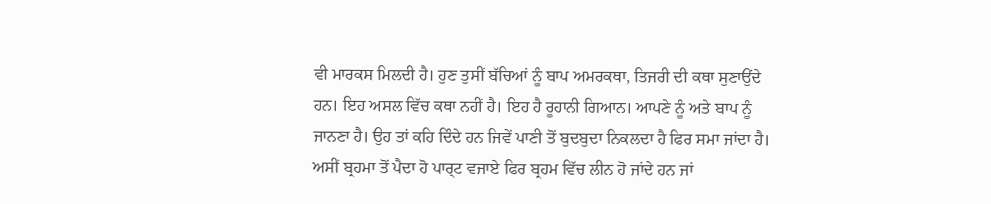ਵੀ ਮਾਰਕਸ ਮਿਲਦੀ ਹੈ। ਹੁਣ ਤੁਸੀਂ ਬੱਚਿਆਂ ਨੂੰ ਬਾਪ ਅਮਰਕਥਾ, ਤਿਜਰੀ ਦੀ ਕਥਾ ਸੁਣਾਉਂਦੇ ਹਨ। ਇਹ ਅਸਲ ਵਿੱਚ ਕਥਾ ਨਹੀਂ ਹੈ। ਇਹ ਹੈ ਰੂਹਾਨੀ ਗਿਆਨ। ਆਪਣੇ ਨੂੰ ਅਤੇ ਬਾਪ ਨੂੰ ਜਾਨਣਾ ਹੈ। ਉਹ ਤਾਂ ਕਹਿ ਦਿੰਦੇ ਹਨ ਜਿਵੇਂ ਪਾਣੀ ਤੋਂ ਬੁਦਬੁਦਾ ਨਿਕਲਦਾ ਹੈ ਫਿਰ ਸਮਾ ਜਾਂਦਾ ਹੈ। ਅਸੀਂ ਬ੍ਰਹਮਾ ਤੋਂ ਪੈਦਾ ਹੋ ਪਾਰ੍ਟ ਵਜਾਏ ਫਿਰ ਬ੍ਰਹਮ ਵਿੱਚ ਲੀਨ ਹੋ ਜਾਂਦੇ ਹਨ ਜਾਂ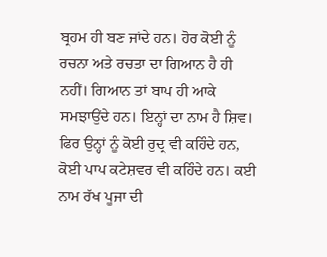ਬ੍ਰਹਮ ਹੀ ਬਣ ਜਾਂਦੇ ਹਨ। ਹੋਰ ਕੋਈ ਨੂੰ ਰਚਨਾ ਅਤੇ ਰਚਤਾ ਦਾ ਗਿਆਨ ਹੈ ਹੀ ਨਹੀਂ। ਗਿਆਨ ਤਾਂ ਬਾਪ ਹੀ ਆਕੇ ਸਮਝਾਉਂਦੇ ਹਨ। ਇਨ੍ਹਾਂ ਦਾ ਨਾਮ ਹੈ ਸ਼ਿਵ। ਫਿਰ ਉਨ੍ਹਾਂ ਨੂੰ ਕੋਈ ਰੁਦ੍ਰ ਵੀ ਕਹਿੰਦੇ ਹਨ, ਕੋਈ ਪਾਪ ਕਟੇਸ਼ਵਰ ਵੀ ਕਹਿੰਦੇ ਹਨ। ਕਈ ਨਾਮ ਰੱਖ ਪੂਜਾ ਦੀ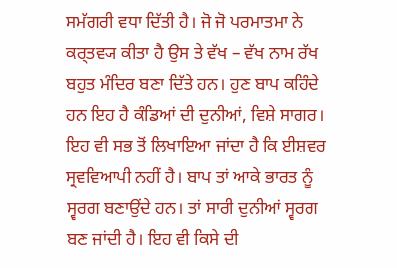ਸਮੱਗਰੀ ਵਧਾ ਦਿੱਤੀ ਹੈ। ਜੋ ਜੋ ਪਰਮਾਤਮਾ ਨੇ ਕਰ੍ਤਵ੍ਯ ਕੀਤਾ ਹੈ ਉਸ ਤੇ ਵੱਖ – ਵੱਖ ਨਾਮ ਰੱਖ ਬਹੁਤ ਮੰਦਿਰ ਬਣਾ ਦਿੱਤੇ ਹਨ। ਹੁਣ ਬਾਪ ਕਹਿੰਦੇ ਹਨ ਇਹ ਹੈ ਕੰਡਿਆਂ ਦੀ ਦੁਨੀਆਂ, ਵਿਸ਼ੇ ਸਾਗਰ। ਇਹ ਵੀ ਸਭ ਤੋਂ ਲਿਖਾਇਆ ਜਾਂਦਾ ਹੈ ਕਿ ਈਸ਼ਵਰ ਸ੍ਰਵਵਿਆਪੀ ਨਹੀਂ ਹੈ। ਬਾਪ ਤਾਂ ਆਕੇ ਭਾਰਤ ਨੂੰ ਸ੍ਵਰਗ ਬਣਾਉਂਦੇ ਹਨ। ਤਾਂ ਸਾਰੀ ਦੁਨੀਆਂ ਸ੍ਵਰਗ ਬਣ ਜਾਂਦੀ ਹੈ। ਇਹ ਵੀ ਕਿਸੇ ਦੀ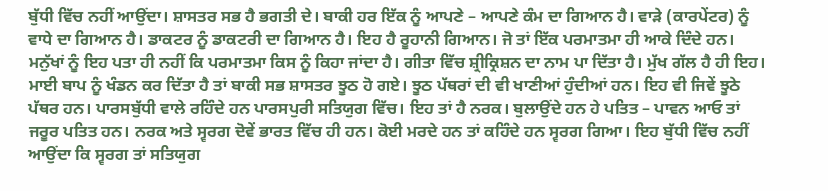ਬੁੱਧੀ ਵਿੱਚ ਨਹੀਂ ਆਉਂਦਾ। ਸ਼ਾਸਤਰ ਸਭ ਹੈ ਭਗਤੀ ਦੇ। ਬਾਕੀ ਹਰ ਇੱਕ ਨੂੰ ਆਪਣੇ – ਆਪਣੇ ਕੰਮ ਦਾ ਗਿਆਨ ਹੈ। ਵਾੜੇ (ਕਾਰਪੇਂਟਰ) ਨੂੰ ਵਾਧੇ ਦਾ ਗਿਆਨ ਹੈ। ਡਾਕਟਰ ਨੂੰ ਡਾਕਟਰੀ ਦਾ ਗਿਆਨ ਹੈ। ਇਹ ਹੈ ਰੂਹਾਨੀ ਗਿਆਨ। ਜੋ ਤਾਂ ਇੱਕ ਪਰਮਾਤਮਾ ਹੀ ਆਕੇ ਦਿੰਦੇ ਹਨ। ਮਨੁੱਖਾਂ ਨੂੰ ਇਹ ਪਤਾ ਹੀ ਨਹੀਂ ਕਿ ਪਰਮਾਤਮਾ ਕਿਸ ਨੂੰ ਕਿਹਾ ਜਾਂਦਾ ਹੈ। ਗੀਤਾ ਵਿੱਚ ਸ਼੍ਰੀਕ੍ਰਿਸ਼ਨ ਦਾ ਨਾਮ ਪਾ ਦਿੱਤਾ ਹੈ। ਮੁੱਖ ਗੱਲ ਹੈ ਹੀ ਇਹ। ਮਾਈ ਬਾਪ ਨੂੰ ਖੰਡਨ ਕਰ ਦਿੱਤਾ ਹੈ ਤਾਂ ਬਾਕੀ ਸਭ ਸ਼ਾਸਤਰ ਝੂਠ ਹੋ ਗਏ। ਝੂਠ ਪੱਥਰਾਂ ਦੀ ਵੀ ਖਾਣੀਆਂ ਹੁੰਦੀਆਂ ਹਨ। ਇਹ ਵੀ ਜਿਵੇਂ ਝੂਠੇ ਪੱਥਰ ਹਨ। ਪਾਰਸਬੁੱਧੀ ਵਾਲੇ ਰਹਿੰਦੇ ਹਨ ਪਾਰਸਪੁਰੀ ਸਤਿਯੁਗ ਵਿੱਚ। ਇਹ ਤਾਂ ਹੈ ਨਰਕ। ਬੁਲਾਉਂਦੇ ਹਨ ਹੇ ਪਤਿਤ – ਪਾਵਨ ਆਓ ਤਾਂ ਜਰੂਰ ਪਤਿਤ ਹਨ। ਨਰਕ ਅਤੇ ਸ੍ਵਰਗ ਦੋਵੇਂ ਭਾਰਤ ਵਿੱਚ ਹੀ ਹਨ। ਕੋਈ ਮਰਦੇ ਹਨ ਤਾਂ ਕਹਿੰਦੇ ਹਨ ਸ੍ਵਰਗ ਗਿਆ। ਇਹ ਬੁੱਧੀ ਵਿੱਚ ਨਹੀਂ ਆਉਂਦਾ ਕਿ ਸ੍ਵਰਗ ਤਾਂ ਸਤਿਯੁਗ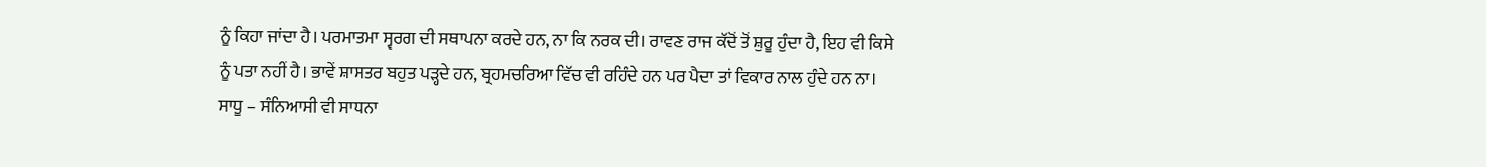ਨੂੰ ਕਿਹਾ ਜਾਂਦਾ ਹੈ। ਪਰਮਾਤਮਾ ਸ੍ਵਰਗ ਦੀ ਸਥਾਪਨਾ ਕਰਦੇ ਹਨ, ਨਾ ਕਿ ਨਰਕ ਦੀ। ਰਾਵਣ ਰਾਜ ਕੱਦੋਂ ਤੋਂ ਸ਼ੁਰੂ ਹੁੰਦਾ ਹੈ, ਇਹ ਵੀ ਕਿਸੇ ਨੂੰ ਪਤਾ ਨਹੀਂ ਹੈ। ਭਾਵੇਂ ਸ਼ਾਸਤਰ ਬਹੁਤ ਪੜ੍ਹਦੇ ਹਨ, ਬ੍ਰਹਮਚਰਿਆ ਵਿੱਚ ਵੀ ਰਹਿੰਦੇ ਹਨ ਪਰ ਪੈਦਾ ਤਾਂ ਵਿਕਾਰ ਨਾਲ ਹੁੰਦੇ ਹਨ ਨਾ। ਸਾਧੂ – ਸੰਨਿਆਸੀ ਵੀ ਸਾਧਨਾ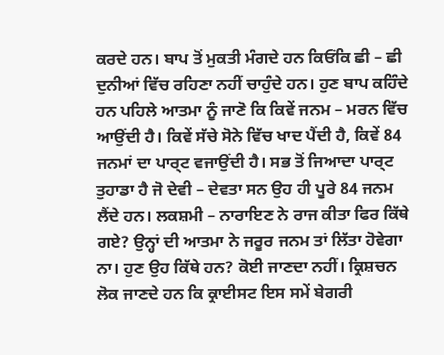ਕਰਦੇ ਹਨ। ਬਾਪ ਤੋਂ ਮੁਕਤੀ ਮੰਗਦੇ ਹਨ ਕਿਓਂਕਿ ਛੀ – ਛੀ ਦੁਨੀਆਂ ਵਿੱਚ ਰਹਿਣਾ ਨਹੀਂ ਚਾਹੁੰਦੇ ਹਨ। ਹੁਣ ਬਾਪ ਕਹਿੰਦੇ ਹਨ ਪਹਿਲੇ ਆਤਮਾ ਨੂੰ ਜਾਣੋ ਕਿ ਕਿਵੇਂ ਜਨਮ – ਮਰਨ ਵਿੱਚ ਆਉਂਦੀ ਹੈ। ਕਿਵੇਂ ਸੱਚੇ ਸੋਨੇ ਵਿੱਚ ਖਾਦ ਪੈਂਦੀ ਹੈ, ਕਿਵੇਂ 84 ਜਨਮਾਂ ਦਾ ਪਾਰ੍ਟ ਵਜਾਉਂਦੀ ਹੈ। ਸਭ ਤੋਂ ਜਿਆਦਾ ਪਾਰ੍ਟ ਤੁਹਾਡਾ ਹੈ ਜੋ ਦੇਵੀ – ਦੇਵਤਾ ਸਨ ਉਹ ਹੀ ਪੂਰੇ 84 ਜਨਮ ਲੈਂਦੇ ਹਨ। ਲਕਸ਼ਮੀ – ਨਾਰਾਇਣ ਨੇ ਰਾਜ ਕੀਤਾ ਫਿਰ ਕਿੱਥੇ ਗਏ? ਉਨ੍ਹਾਂ ਦੀ ਆਤਮਾ ਨੇ ਜਰੂਰ ਜਨਮ ਤਾਂ ਲਿੱਤਾ ਹੋਵੇਗਾ ਨਾ। ਹੁਣ ਉਹ ਕਿੱਥੇ ਹਨ? ਕੋਈ ਜਾਣਦਾ ਨਹੀਂ। ਕ੍ਰਿਸ਼ਚਨ ਲੋਕ ਜਾਣਦੇ ਹਨ ਕਿ ਕ੍ਰਾਈਸਟ ਇਸ ਸਮੇਂ ਬੇਗਰੀ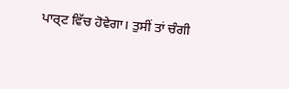ਪਾਰ੍ਟ ਵਿੱਚ ਹੋਵੇਗਾ। ਤੁਸੀਂ ਤਾਂ ਚੰਗੀ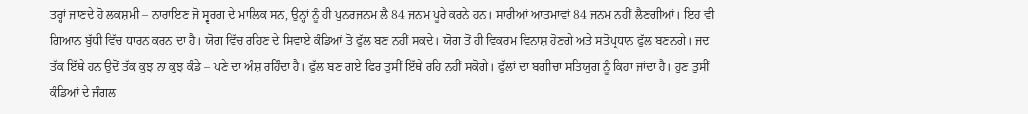ਤਰ੍ਹਾਂ ਜਾਣਦੇ ਹੋ ਲਕਸ਼ਮੀ – ਨਾਰਾਇਣ ਜੋ ਸ੍ਵਰਗ ਦੇ ਮਾਲਿਕ ਸਨ, ਉਨ੍ਹਾਂ ਨੂੰ ਹੀ ਪੁਨਰਜਨਮ ਲੈ 84 ਜਨਮ ਪੂਰੇ ਕਰਨੇ ਹਨ। ਸਾਰੀਆਂ ਆਤਮਾਵਾਂ 84 ਜਨਮ ਨਹੀਂ ਲੈਣਗੀਆਂ। ਇਹ ਵੀ ਗਿਆਨ ਬੁੱਧੀ ਵਿੱਚ ਧਾਰਨ ਕਰਨ ਦਾ ਹੈ। ਯੋਗ ਵਿੱਚ ਰਹਿਣ ਦੇ ਸਿਵਾਏ ਕੰਡਿਆਂ ਤੋ ਫੁੱਲ ਬਣ ਨਹੀਂ ਸਕਦੇ। ਯੋਗ ਤੋਂ ਹੀ ਵਿਕਰਮ ਵਿਨਾਸ਼ ਹੋਣਗੇ ਅਤੇ ਸਤੋਪ੍ਰਧਾਨ ਫੁੱਲ ਬਣਨਗੇ। ਜਦ ਤੱਕ ਇੱਥੇ ਹਨ ਉਦੋਂ ਤੱਕ ਕੁਝ ਨਾ ਕੁਝ ਕੰਡੇ – ਪਣੇ ਦਾ ਅੰਸ਼ ਰਹਿੰਦਾ ਹੈ। ਫੁੱਲ ਬਣ ਗਏ ਫਿਰ ਤੁਸੀਂ ਇੱਥੇ ਰਹਿ ਨਹੀਂ ਸਕੋਗੇ। ਫੁੱਲਾਂ ਦਾ ਬਗੀਚਾ ਸਤਿਯੁਗ ਨੂੰ ਕਿਹਾ ਜਾਂਦਾ ਹੈ। ਹੁਣ ਤੁਸੀਂ ਕੰਡਿਆਂ ਦੇ ਜੰਗਲ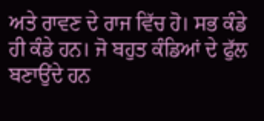ਅਤੇ ਰਾਵਣ ਦੇ ਰਾਜ ਵਿੱਚ ਹੋ। ਸਭ ਕੰਡੇ ਹੀ ਕੰਡੇ ਹਨ। ਜੋ ਬਹੁਤ ਕੰਡਿਆਂ ਦੇ ਫੁੱਲ ਬਣਾਉਂਦੇ ਹਨ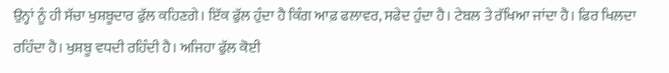ਉਨ੍ਹਾਂ ਨੂੰ ਹੀ ਸੱਚਾ ਖੁਸ਼ਬੂਦਾਰ ਫੁੱਲ ਕਹਿਣਗੇ। ਇੱਕ ਫੁੱਲ ਹੁੰਦਾ ਹੈ ਕਿੰਗ ਆਫ਼ ਫਲਾਵਰ, ਸਫੇਦ ਹੁੰਦਾ ਹੈ। ਟੇਬਲ ਤੇ ਰੱਖਿਆ ਜਾਂਦਾ ਹੈ। ਫਿਰ ਖਿਲਦਾ ਰਹਿੰਦਾ ਹੈ। ਖੁਸ਼ਬੂ ਵਧਦੀ ਰਹਿੰਦੀ ਹੈ। ਅਜਿਹਾ ਫੁੱਲ ਕੋਈ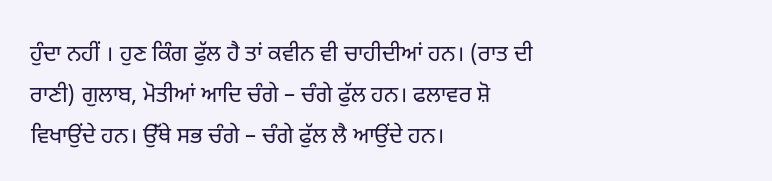ਹੁੰਦਾ ਨਹੀਂ । ਹੁਣ ਕਿੰਗ ਫੁੱਲ ਹੈ ਤਾਂ ਕਵੀਨ ਵੀ ਚਾਹੀਦੀਆਂ ਹਨ। (ਰਾਤ ਦੀ ਰਾਣੀ) ਗੁਲਾਬ, ਮੋਤੀਆਂ ਆਦਿ ਚੰਗੇ – ਚੰਗੇ ਫੁੱਲ ਹਨ। ਫਲਾਵਰ ਸ਼ੋ ਵਿਖਾਉਂਦੇ ਹਨ। ਉੱਥੇ ਸਭ ਚੰਗੇ – ਚੰਗੇ ਫੁੱਲ ਲੈ ਆਉਂਦੇ ਹਨ।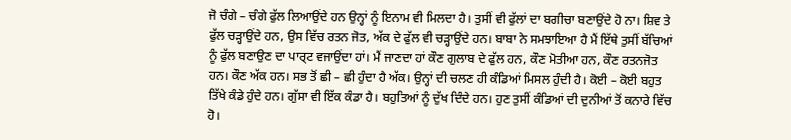ਜੋ ਚੰਗੇ – ਚੰਗੇ ਫੁੱਲ ਲਿਆਉਂਦੇ ਹਨ ਉਨ੍ਹਾਂ ਨੂੰ ਇਨਾਮ ਵੀ ਮਿਲਦਾ ਹੈ। ਤੁਸੀਂ ਵੀ ਫੁੱਲਾਂ ਦਾ ਬਗੀਚਾ ਬਣਾਉਂਦੇ ਹੋ ਨਾ। ਸ਼ਿਵ ਤੇ ਫੁੱਲ ਚੜ੍ਹਾਉਂਦੇ ਹਨ, ਉਸ ਵਿੱਚ ਰਤਨ ਜੋਤ, ਅੱਕ ਦੇ ਫੁੱਲ ਵੀ ਚੜ੍ਹਾਉਂਦੇ ਹਨ। ਬਾਬਾ ਨੇ ਸਮਝਾਇਆ ਹੈ ਮੈਂ ਇੱਥੇ ਤੁਸੀਂ ਬੱਚਿਆਂ ਨੂੰ ਫੁੱਲ ਬਣਾਉਣ ਦਾ ਪਾਰ੍ਟ ਵਜਾਉਂਦਾ ਹਾਂ। ਮੈਂ ਜਾਣਦਾ ਹਾਂ ਕੌਣ ਗੁਲਾਬ ਦੇ ਫੁੱਲ ਹਨ, ਕੌਣ ਮੋਤੀਆ ਹਨ, ਕੌਣ ਰਤਨਜੋਤ ਹਨ। ਕੌਣ ਅੱਕ ਹਨ। ਸਭ ਤੋਂ ਛੀ – ਛੀ ਹੁੰਦਾ ਹੈ ਅੱਕ। ਉਨ੍ਹਾਂ ਦੀ ਚਲਣ ਹੀ ਕੰਡਿਆਂ ਮਿਸਲ ਹੁੰਦੀ ਹੈ। ਕੋਈ – ਕੋਈ ਬਹੁਤ ਤਿੱਖੇ ਕੰਡੇ ਹੁੰਦੇ ਹਨ। ਗੁੱਸਾ ਵੀ ਇੱਕ ਕੰਡਾ ਹੈ। ਬਹੁਤਿਆਂ ਨੂੰ ਦੁੱਖ ਦਿੰਦੇ ਹਨ। ਹੁਣ ਤੁਸੀਂ ਕੰਡਿਆਂ ਦੀ ਦੁਨੀਆਂ ਤੋਂ ਕਨਾਰੇ ਵਿੱਚ ਹੋ।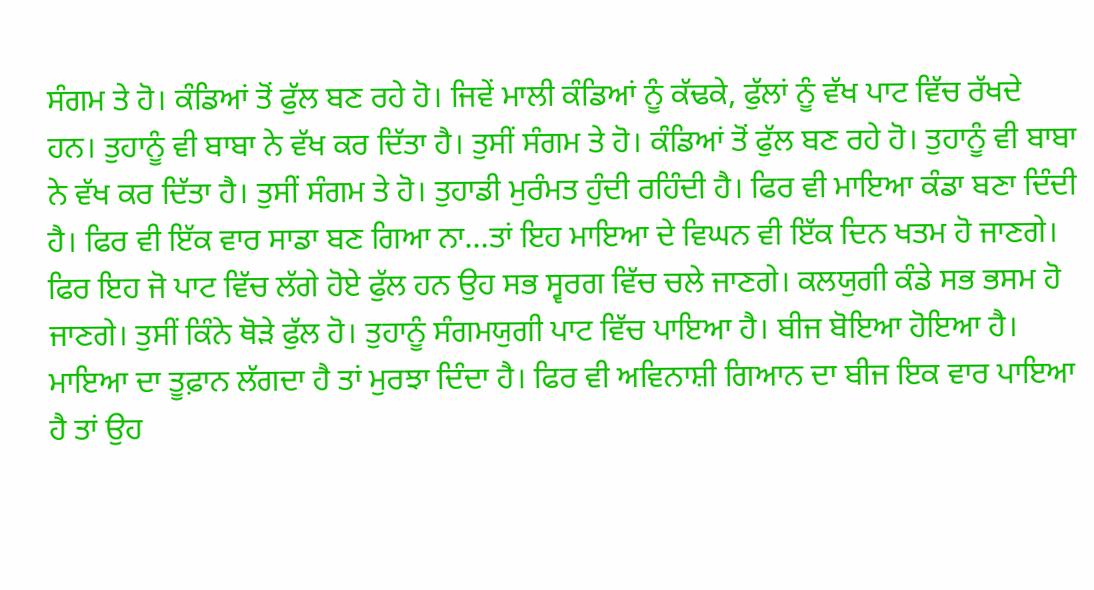ਸੰਗਮ ਤੇ ਹੋ। ਕੰਡਿਆਂ ਤੋਂ ਫੁੱਲ ਬਣ ਰਹੇ ਹੋ। ਜਿਵੇਂ ਮਾਲੀ ਕੰਡਿਆਂ ਨੂੰ ਕੱਢਕੇ, ਫੁੱਲਾਂ ਨੂੰ ਵੱਖ ਪਾਟ ਵਿੱਚ ਰੱਖਦੇ ਹਨ। ਤੁਹਾਨੂੰ ਵੀ ਬਾਬਾ ਨੇ ਵੱਖ ਕਰ ਦਿੱਤਾ ਹੈ। ਤੁਸੀਂ ਸੰਗਮ ਤੇ ਹੋ। ਕੰਡਿਆਂ ਤੋਂ ਫੁੱਲ ਬਣ ਰਹੇ ਹੋ। ਤੁਹਾਨੂੰ ਵੀ ਬਾਬਾ ਨੇ ਵੱਖ ਕਰ ਦਿੱਤਾ ਹੈ। ਤੁਸੀਂ ਸੰਗਮ ਤੇ ਹੋ। ਤੁਹਾਡੀ ਮੁਰੰਮਤ ਹੁੰਦੀ ਰਹਿੰਦੀ ਹੈ। ਫਿਰ ਵੀ ਮਾਇਆ ਕੰਡਾ ਬਣਾ ਦਿੰਦੀ ਹੈ। ਫਿਰ ਵੀ ਇੱਕ ਵਾਰ ਸਾਡਾ ਬਣ ਗਿਆ ਨਾ…ਤਾਂ ਇਹ ਮਾਇਆ ਦੇ ਵਿਘਨ ਵੀ ਇੱਕ ਦਿਨ ਖਤਮ ਹੋ ਜਾਣਗੇ। ਫਿਰ ਇਹ ਜੋ ਪਾਟ ਵਿੱਚ ਲੱਗੇ ਹੋਏ ਫੁੱਲ ਹਨ ਉਹ ਸਭ ਸ੍ਵਰਗ ਵਿੱਚ ਚਲੇ ਜਾਣਗੇ। ਕਲਯੁਗੀ ਕੰਡੇ ਸਭ ਭਸਮ ਹੋ ਜਾਣਗੇ। ਤੁਸੀਂ ਕਿੰਨੇ ਥੋੜੇ ਫੁੱਲ ਹੋ। ਤੁਹਾਨੂੰ ਸੰਗਮਯੁਗੀ ਪਾਟ ਵਿੱਚ ਪਾਇਆ ਹੈ। ਬੀਜ ਬੋਇਆ ਹੋਇਆ ਹੈ। ਮਾਇਆ ਦਾ ਤੂਫ਼ਾਨ ਲੱਗਦਾ ਹੈ ਤਾਂ ਮੁਰਝਾ ਦਿੰਦਾ ਹੈ। ਫਿਰ ਵੀ ਅਵਿਨਾਸ਼ੀ ਗਿਆਨ ਦਾ ਬੀਜ ਇਕ ਵਾਰ ਪਾਇਆ ਹੈ ਤਾਂ ਉਹ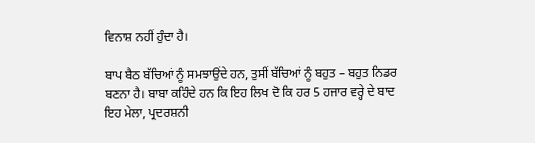ਵਿਨਾਸ਼ ਨਹੀਂ ਹੁੰਦਾ ਹੈ।

ਬਾਪ ਬੈਠ ਬੱਚਿਆਂ ਨੂੰ ਸਮਝਾਉਂਦੇ ਹਨ, ਤੁਸੀਂ ਬੱਚਿਆਂ ਨੂੰ ਬਹੁਤ – ਬਹੁਤ ਨਿਡਰ ਬਣਨਾ ਹੈ। ਬਾਬਾ ਕਹਿੰਦੇ ਹਨ ਕਿ ਇਹ ਲਿਖ ਦੋ ਕਿ ਹਰ 5 ਹਜਾਰ ਵਰ੍ਹੇ ਦੇ ਬਾਦ ਇਹ ਮੇਲਾ, ਪ੍ਰਦਰਸ਼ਨੀ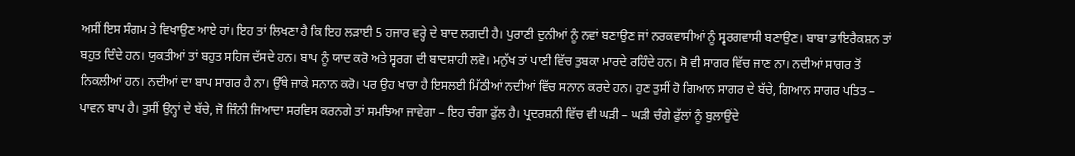ਅਸੀਂ ਇਸ ਸੰਗਮ ਤੇ ਵਿਖਾਉਣ ਆਏ ਹਾਂ। ਇਹ ਤਾਂ ਲਿਖਣਾ ਹੈ ਕਿ ਇਹ ਲੜਾਈ 5 ਹਜਾਰ ਵਰ੍ਹੇ ਦੇ ਬਾਦ ਲਗਦੀ ਹੈ। ਪੁਰਾਣੀ ਦੁਨੀਆਂ ਨੂੰ ਨਵਾਂ ਬਣਾਉਣ ਜਾਂ ਨਰਕਵਾਸੀਆਂ ਨੂੰ ਸ੍ਵਰਗਵਾਸੀ ਬਣਾਉਣ। ਬਾਬਾ ਡਾਇਰੈਕਸ਼ਨ ਤਾਂ ਬਹੁਤ ਦਿੰਦੇ ਹਨ। ਯੁਕਤੀਆਂ ਤਾਂ ਬਹੁਤ ਸਹਿਜ ਦੱਸਦੇ ਹਨ। ਬਾਪ ਨੂੰ ਯਾਦ ਕਰੋ ਅਤੇ ਸ੍ਵਰਗ ਦੀ ਬਾਦਸ਼ਾਹੀ ਲਵੋ। ਮਨੁੱਖ ਤਾਂ ਪਾਣੀ ਵਿੱਚ ਤੁਬਕਾ ਮਾਰਦੇ ਰਹਿੰਦੇ ਹਨ। ਸੋ ਵੀ ਸਾਗਰ ਵਿੱਚ ਜਾਣ ਨਾ। ਨਦੀਆਂ ਸਾਗਰ ਤੋਂ ਨਿਕਲੀਆਂ ਹਨ। ਨਦੀਆਂ ਦਾ ਬਾਪ ਸਾਗਰ ਹੈ ਨਾ। ਉੱਥੇ ਜਾਕੇ ਸਨਾਨ ਕਰੋ। ਪਰ ਉਹ ਖਾਰਾ ਹੈ ਇਸਲਈ ਮਿੱਠੀਆਂ ਨਦੀਆਂ ਵਿੱਚ ਸਨਾਨ ਕਰਦੇ ਹਨ। ਹੁਣ ਤੁਸੀਂ ਹੋ ਗਿਆਨ ਸਾਗਰ ਦੇ ਬੱਚੇ, ਗਿਆਨ ਸਾਗਰ ਪਤਿਤ – ਪਾਵਨ ਬਾਪ ਹੈ। ਤੁਸੀਂ ਉਨ੍ਹਾਂ ਦੇ ਬੱਚੇ, ਜੋ ਜਿੰਨੀ ਜਿਆਦਾ ਸਰਵਿਸ ਕਰਨਗੇ ਤਾਂ ਸਮਝਿਆ ਜਾਵੇਗਾ – ਇਹ ਚੰਗਾ ਫੁੱਲ ਹੈ। ਪ੍ਰਦਰਸ਼ਨੀ ਵਿੱਚ ਵੀ ਘੜੀ – ਘੜੀ ਚੰਗੇ ਫੁੱਲਾਂ ਨੂੰ ਬੁਲਾਉਂਦੇ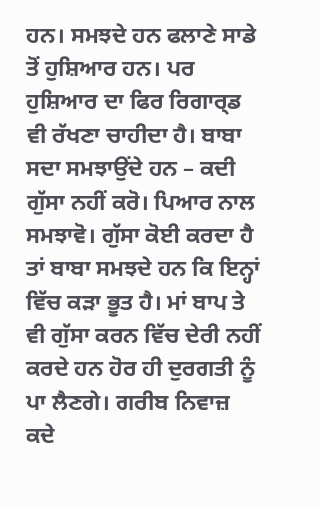ਹਨ। ਸਮਝਦੇ ਹਨ ਫਲਾਣੇ ਸਾਡੇ ਤੋਂ ਹੁਸ਼ਿਆਰ ਹਨ। ਪਰ ਹੁਸ਼ਿਆਰ ਦਾ ਫਿਰ ਰਿਗਾਰ੍ਡ ਵੀ ਰੱਖਣਾ ਚਾਹੀਦਾ ਹੈ। ਬਾਬਾ ਸਦਾ ਸਮਝਾਉਂਦੇ ਹਨ – ਕਦੀ ਗੁੱਸਾ ਨਹੀਂ ਕਰੋ। ਪਿਆਰ ਨਾਲ ਸਮਝਾਵੋ। ਗੁੱਸਾ ਕੋਈ ਕਰਦਾ ਹੈ ਤਾਂ ਬਾਬਾ ਸਮਝਦੇ ਹਨ ਕਿ ਇਨ੍ਹਾਂ ਵਿੱਚ ਕੜਾ ਭੂਤ ਹੈ। ਮਾਂ ਬਾਪ ਤੇ ਵੀ ਗੁੱਸਾ ਕਰਨ ਵਿੱਚ ਦੇਰੀ ਨਹੀਂ ਕਰਦੇ ਹਨ ਹੋਰ ਹੀ ਦੁਰਗਤੀ ਨੂੰ ਪਾ ਲੈਣਗੇ। ਗਰੀਬ ਨਿਵਾਜ਼ ਕਦੇ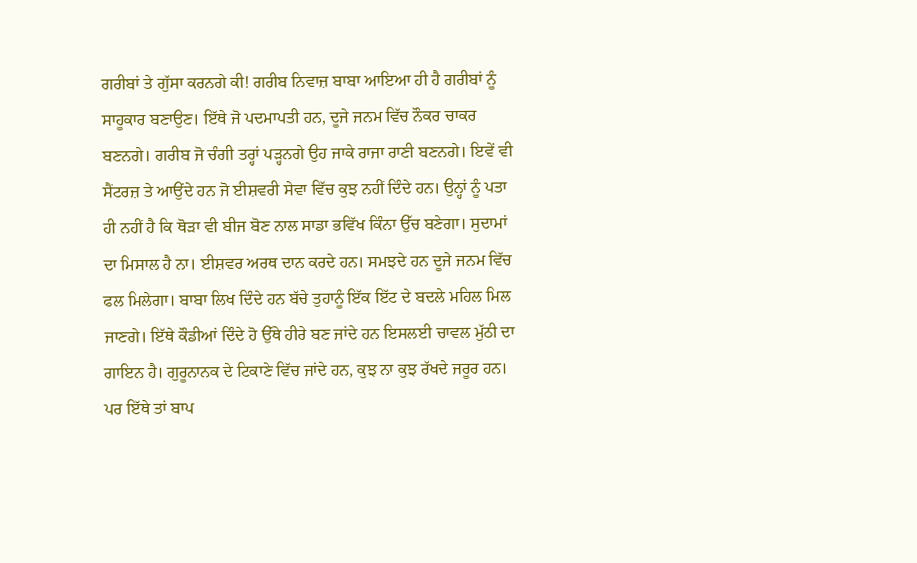ਗਰੀਬਾਂ ਤੇ ਗੁੱਸਾ ਕਰਨਗੇ ਕੀ! ਗਰੀਬ ਨਿਵਾਜ਼ ਬਾਬਾ ਆਇਆ ਹੀ ਹੈ ਗਰੀਬਾਂ ਨੂੰ ਸਾਹੂਕਾਰ ਬਣਾਉਣ। ਇੱਥੇ ਜੋ ਪਦਮਾਪਤੀ ਹਨ, ਦੂਜੇ ਜਨਮ ਵਿੱਚ ਨੌਕਰ ਚਾਕਰ ਬਣਨਗੇ। ਗਰੀਬ ਜੋ ਚੰਗੀ ਤਰ੍ਹਾਂ ਪੜ੍ਹਨਗੇ ਉਹ ਜਾਕੇ ਰਾਜਾ ਰਾਣੀ ਬਣਨਗੇ। ਇਵੇਂ ਵੀ ਸੈਂਟਰਜ਼ ਤੇ ਆਉਂਦੇ ਹਨ ਜੋ ਈਸ਼ਵਰੀ ਸੇਵਾ ਵਿੱਚ ਕੁਝ ਨਹੀਂ ਦਿੰਦੇ ਹਨ। ਉਨ੍ਹਾਂ ਨੂੰ ਪਤਾ ਹੀ ਨਹੀਂ ਹੈ ਕਿ ਥੋੜਾ ਵੀ ਬੀਜ ਬੋਣ ਨਾਲ ਸਾਡਾ ਭਵਿੱਖ ਕਿੰਨਾ ਉੱਚ ਬਣੇਗਾ। ਸੁਦਾਮਾਂ ਦਾ ਮਿਸਾਲ ਹੈ ਨਾ। ਈਸ਼ਵਰ ਅਰਥ ਦਾਨ ਕਰਦੇ ਹਨ। ਸਮਝਦੇ ਹਨ ਦੂਜੇ ਜਨਮ ਵਿੱਚ ਫਲ ਮਿਲੇਗਾ। ਬਾਬਾ ਲਿਖ ਦਿੰਦੇ ਹਨ ਬੱਚੇ ਤੁਹਾਨੂੰ ਇੱਕ ਇੱਟ ਦੇ ਬਦਲੇ ਮਹਿਲ ਮਿਲ ਜਾਣਗੇ। ਇੱਥੇ ਕੌਡੀਆਂ ਦਿੰਦੇ ਹੋ ਉੱਥੇ ਹੀਰੇ ਬਣ ਜਾਂਦੇ ਹਨ ਇਸਲਈ ਚਾਵਲ ਮੁੱਠੀ ਦਾ ਗਾਇਨ ਹੈ। ਗੁਰੂਨਾਨਕ ਦੇ ਟਿਕਾਣੇ ਵਿੱਚ ਜਾਂਦੇ ਹਨ, ਕੁਝ ਨਾ ਕੁਝ ਰੱਖਦੇ ਜਰੂਰ ਹਨ। ਪਰ ਇੱਥੇ ਤਾਂ ਬਾਪ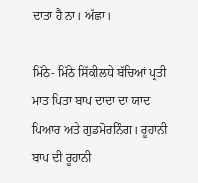ਦਾਤਾ ਹੈ ਨਾ। ਅੱਛਾ।

ਮਿੱਠੇ- ਮਿੱਠੇ ਸਿੱਕੀਲਧੇ ਬੱਚਿਆਂ ਪ੍ਰਤੀ ਮਾਤ ਪਿਤਾ ਬਾਪ ਦਾਦਾ ਦਾ ਯਾਦ ਪਿਆਰ ਅਤੇ ਗੁਡਮੋਰਨਿੰਗ। ਰੂਹਾਨੀ ਬਾਪ ਦੀ ਰੂਹਾਨੀ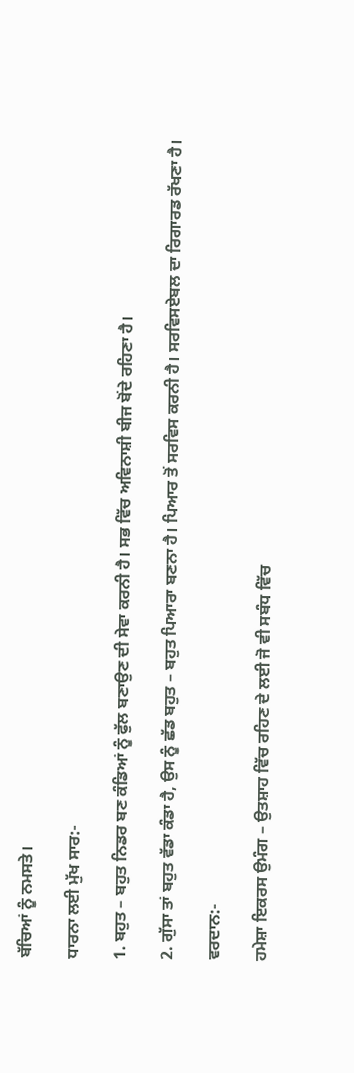ਬੱਚਿਆਂ ਨੂੰ ਨਮਸਤੇ।

ਧਾਰਨਾ ਲਈ ਮੁੱਖ ਸਾਰ:-

1. ਬਹੁਤ – ਬਹੁਤ ਨਿਡਰ ਬਣ ਕੰਡਿਆਂ ਨੂੰ ਫੁੱਲ ਬਣਾਉਣ ਦੀ ਸੇਵਾ ਕਰਨੀ ਹੈ। ਸਭ ਵਿੱਚ ਅਵਿਨਾਸ਼ੀ ਬੀਜ ਬੋਂਦੇ ਰਹਿਣਾ ਹੈ।

2. ਗੁੱਸਾ ਤਾਂ ਬਹੁਤ ਵੱਡਾ ਕੰਡਾ ਹੈ, ਉਸ ਨੂੰ ਛੱਡ ਬਹੁਤ – ਬਹੁਤ ਪਿਆਰਾ ਬਣਨਾ ਹੈ। ਪਿਆਰ ਤੋਂ ਸਰਵਿਸ ਕਰਨੀ ਹੈ। ਸਰਵਿਸਏਬਲ ਦਾ ਰਿਗਾਰਡ ਰੱਖਣਾ ਹੈ।

ਵਰਦਾਨ:-

ਹਮੇਸ਼ਾ ਇਕਰਸ ਉਮੰਗ – ਉਤਸ਼ਾਹ ਵਿੱਚ ਰਹਿਣ ਦੇ ਲਈ ਜੋ ਵੀ ਸਬੰਧ ਵਿੱਚ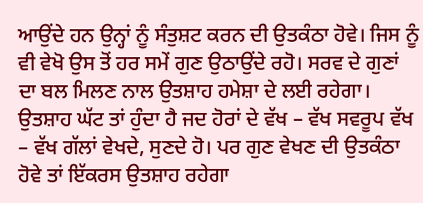ਆਉਂਦੇ ਹਨ ਉਨ੍ਹਾਂ ਨੂੰ ਸੰਤੁਸ਼ਟ ਕਰਨ ਦੀ ਉਤਕੰਠਾ ਹੋਵੇ। ਜਿਸ ਨੂੰ ਵੀ ਵੇਖੋ ਉਸ ਤੋਂ ਹਰ ਸਮੇਂ ਗੁਣ ਉਠਾਉਂਦੇ ਰਹੋ। ਸਰਵ ਦੇ ਗੁਣਾਂ ਦਾ ਬਲ ਮਿਲਣ ਨਾਲ ਉਤਸ਼ਾਹ ਹਮੇਸ਼ਾ ਦੇ ਲਈ ਰਹੇਗਾ। ਉਤਸ਼ਾਹ ਘੱਟ ਤਾਂ ਹੁੰਦਾ ਹੈ ਜਦ ਹੋਰਾਂ ਦੇ ਵੱਖ – ਵੱਖ ਸਵਰੂਪ ਵੱਖ – ਵੱਖ ਗੱਲਾਂ ਵੇਖਦੇ, ਸੁਣਦੇ ਹੋ। ਪਰ ਗੁਣ ਵੇਖਣ ਦੀ ਉਤਕੰਠਾ ਹੋਵੇ ਤਾਂ ਇੱਕਰਸ ਉਤਸ਼ਾਹ ਰਹੇਗਾ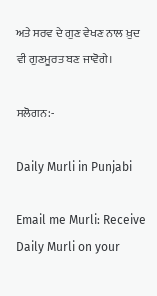ਅਤੇ ਸਰਵ ਦੇ ਗੁਣ ਵੇਖਣ ਨਾਲ ਖ਼ੁਦ ਵੀ ਗੁਣਮੂਰਤ ਬਣ ਜਾਵੋਗੇ।

ਸਲੋਗਨ:-

Daily Murli in Punjabi

Email me Murli: Receive Daily Murli on your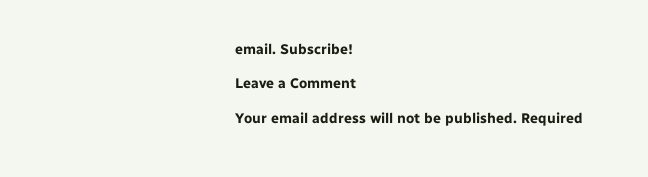email. Subscribe!

Leave a Comment

Your email address will not be published. Required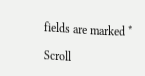fields are marked *

Scroll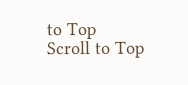to Top
Scroll to Top